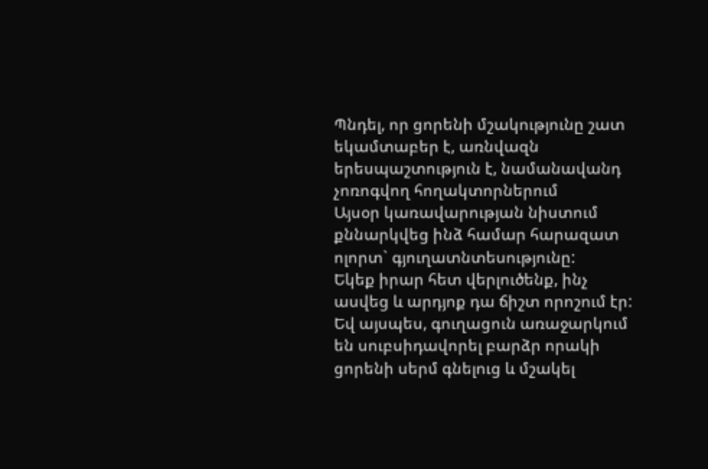Պնդել, որ ցորենի մշակությունը շատ եկամտաբեր է, առնվազն երեսպաշտություն է, նամանավանդ չոռոգվող հողակտորներում
Այսօր կառավարության նիստում քննարկվեց ինձ համար հարազատ ոլորտ` գյուղատնտեսությունը:
Եկեք իրար հետ վերլուծենք, ինչ ասվեց և արդյոք դա ճիշտ որոշում էր:
Եվ այսպես, գուղացուն առաջարկում են սուբսիդավորել բարձր որակի ցորենի սերմ գնելուց և մշակել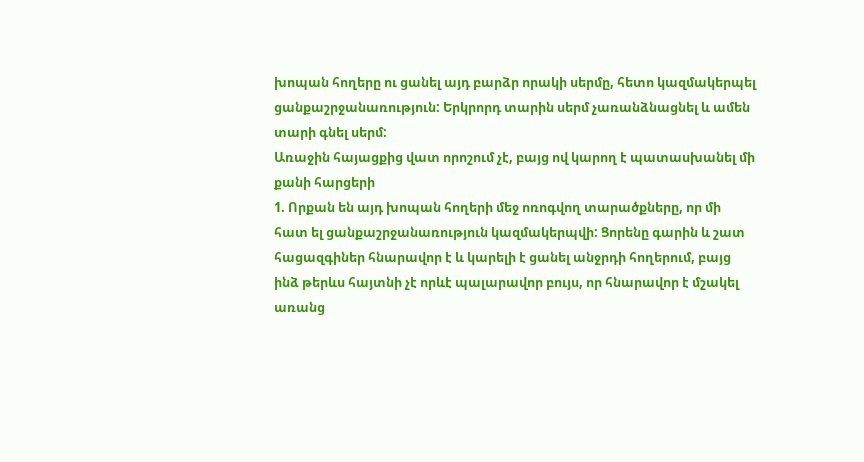խոպան հողերը ու ցանել այդ բարձր որակի սերմը, հետո կազմակերպել ցանքաշրջանառություն: Երկրորդ տարին սերմ չառանձնացնել և ամեն տարի գնել սերմ:
Առաջին հայացքից վատ որոշում չէ, բայց ով կարող է պատասխանել մի քանի հարցերի
1. Որքան են այդ խոպան հողերի մեջ ոռոգվող տարածքները, որ մի հատ ել ցանքաշրջանառություն կազմակերպվի: Ցորենը գարին և շատ հացազգիներ հնարավոր է և կարելի է ցանել անջրդի հողերում, բայց ինձ թերևս հայտնի չէ որևէ պալարավոր բույս, որ հնարավոր է մշակել առանց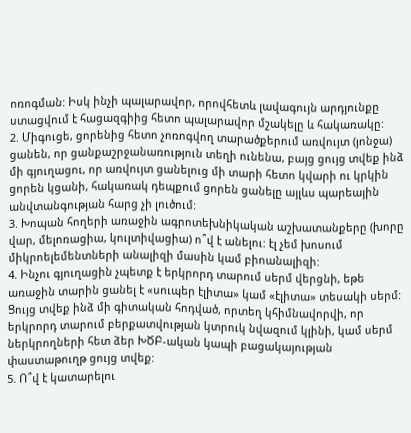ոռոգման: Իսկ ինչի պալարավոր, որովհետև լավագույն արդյունքը ստացվում է հացազգիից հետո պալարավոր մշակելը և հակառակը:
2. Միգուցե, ցորենից հետո չոռոգվող տարածքերում առվույտ (յոնջա) ցանեն, որ ցանքաշրջանառություն տեղի ունենա, բայց ցույց տվեք ինձ մի գյուղացու, որ առվույտ ցանելուց մի տարի հետո կվարի ու կրկին ցորեն կցանի, հակառակ դեպքում ցորեն ցանելը այլևս պարեային անվտանգության հարց չի լուծում:
3. Խոպան հողերի առաջին ագրոտեխնիկական աշխատանքերը (խորը վար, մելոռացիա, կուլտիվացիա) ո՞վ է անելու: էլ չեմ խոսում միկրոելեմենտների անալիզի մասին կամ բիոանալիզի:
4. Ինչու գյուղացին չպետք է երկրորդ տարում սերմ վերցնի, եթե առաջին տարին ցանել է «սուպեր էլիտա» կամ «էլիտա» տեսակի սերմ: Ցույց տվեք ինձ մի գիտական հոդված, որտեղ կհիմնավորվի, որ երկրորդ տարում բերքատվության կտրուկ նվազում կլինի, կամ սերմ ներկրողների հետ ձեր ԽԾԲ-ական կապի բացակայության փաստաթուղթ ցույց տվեք:
5. Ո՞վ է կատարելու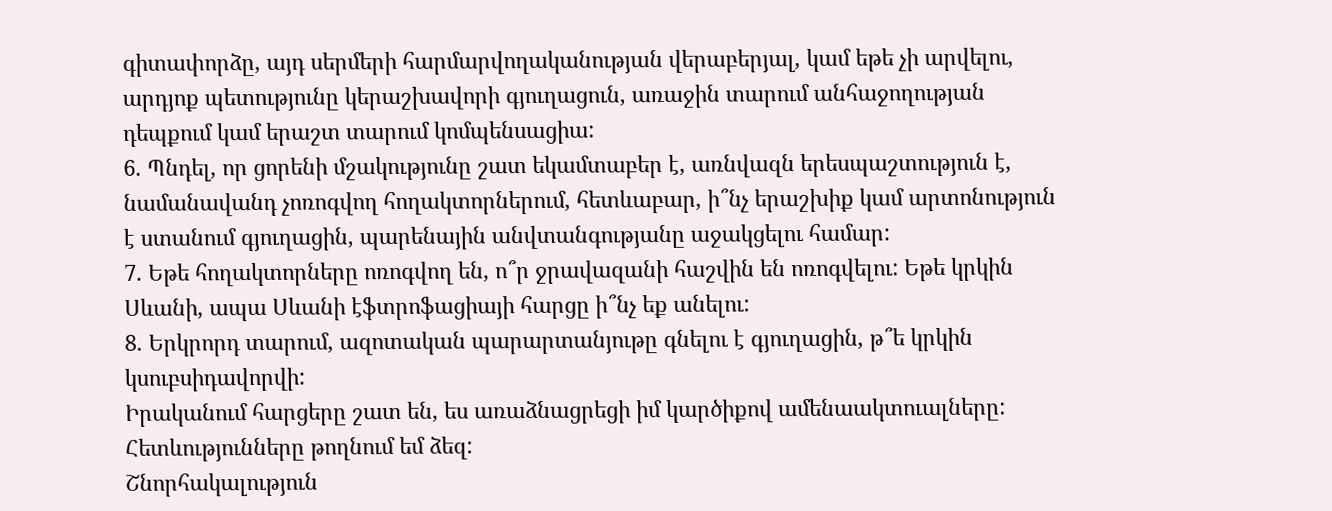գիտափորձը, այդ սերմերի հարմարվողականության վերաբերյալ, կամ եթե չի արվելու, արդյոք պետությունը կերաշխավորի գյուղացուն, առաջին տարում անհաջողության դեպքում կամ երաշտ տարում կոմպենսացիա:
6. Պնդել, որ ցորենի մշակությունը շատ եկամտաբեր է, առնվազն երեսպաշտություն է, նամանավանդ չոռոգվող հողակտորներում, հետևաբար, ի՞նչ երաշխիք կամ արտոնություն է ստանում գյուղացին, պարենային անվտանգությանը աջակցելու համար:
7. Եթե հողակտորները ոռոգվող են, ո՞ր ջրավազանի հաշվին են ոռոգվելու: Եթե կրկին Սևանի, ապա Սևանի էֆտրոֆացիայի հարցը ի՞նչ եք անելու:
8. Երկրորդ տարում, ազոտական պարարտանյութը գնելու է գյուղացին, թ՞ե կրկին կսուբսիդավորվի:
Իրականում հարցերը շատ են, ես առաձնացրեցի իմ կարծիքով ամենաակտուալները:
Հետևությունները թողնում եմ ձեզ:
Շնորհակալություն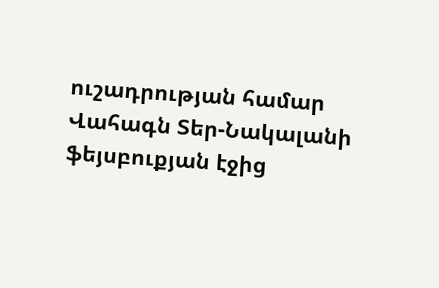ուշադրության համար
Վահագն Տեր-Նակալանի ֆեյսբուքյան էջից